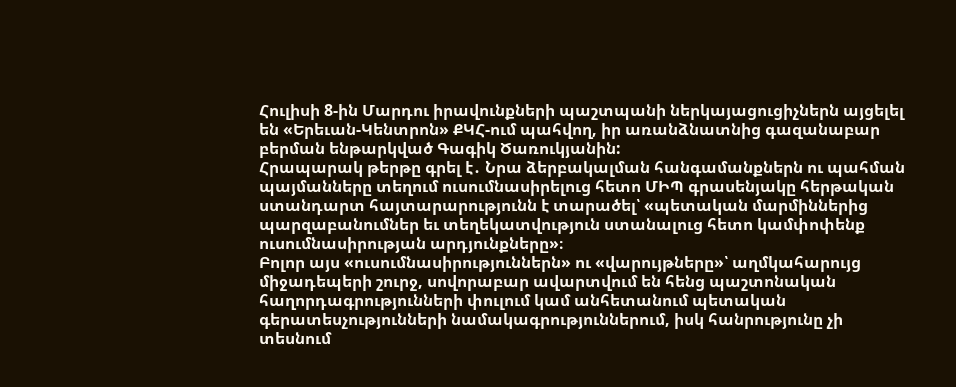Հուլիսի 8-ին Մարդու իրավունքների պաշտպանի ներկայացուցիչներն այցելել են «Երեւան-Կենտրոն» ՔԿՀ-ում պահվող, իր առանձնատնից գազանաբար բերման ենթարկված Գագիկ Ծառուկյանին:
Հրապարակ թերթը գրել է․ Նրա ձերբակալման հանգամանքներն ու պահման պայմանները տեղում ուսումնասիրելուց հետո ՄԻՊ գրասենյակը հերթական ստանդարտ հայտարարությունն է տարածել՝ «պետական մարմիններից պարզաբանումներ եւ տեղեկատվություն ստանալուց հետո կամփոփենք ուսումնասիրության արդյունքները»։
Բոլոր այս «ուսումնասիրություններն» ու «վարույթները»՝ աղմկահարույց միջադեպերի շուրջ, սովորաբար ավարտվում են հենց պաշտոնական հաղորդագրությունների փուլում կամ անհետանում պետական գերատեսչությունների նամակագրություններում, իսկ հանրությունը չի տեսնում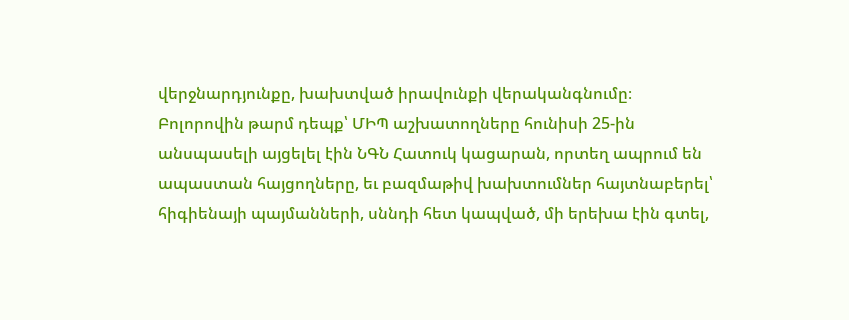վերջնարդյունքը, խախտված իրավունքի վերականգնումը։
Բոլորովին թարմ դեպք՝ ՄԻՊ աշխատողները հունիսի 25-ին անսպասելի այցելել էին ՆԳՆ Հատուկ կացարան, որտեղ ապրում են ապաստան հայցողները, եւ բազմաթիվ խախտումներ հայտնաբերել՝ հիգիենայի պայմանների, սննդի հետ կապված, մի երեխա էին գտել,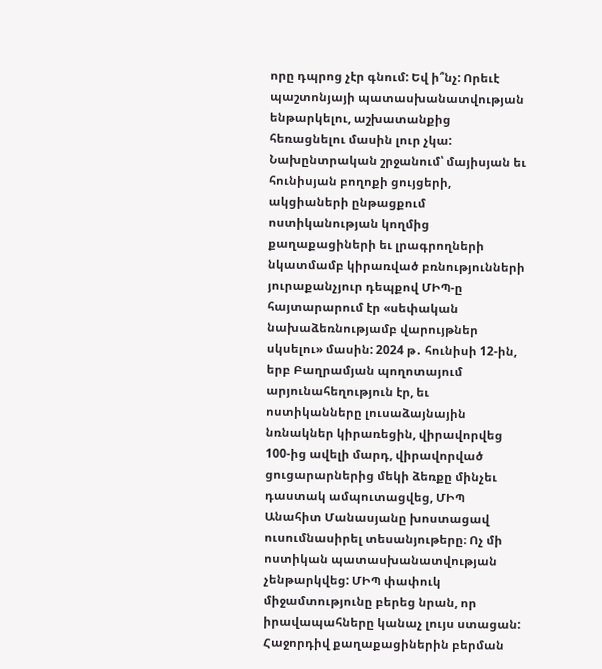որը դպրոց չէր գնում: Եվ ի՞նչ: Որեւէ պաշտոնյայի պատասխանատվության ենթարկելու, աշխատանքից հեռացնելու մասին լուր չկա:
Նախընտրական շրջանում՝ մայիսյան եւ հունիսյան բողոքի ցույցերի, ակցիաների ընթացքում ոստիկանության կողմից քաղաքացիների եւ լրագրողների նկատմամբ կիրառված բռնությունների յուրաքանչյուր դեպքով ՄԻՊ-ը հայտարարում էր «սեփական նախաձեռնությամբ վարույթներ սկսելու» մասին: 2024 թ․ հունիսի 12-ին, երբ Բաղրամյան պողոտայում արյունահեղություն էր, եւ ոստիկանները լուսաձայնային նռնակներ կիրառեցին, վիրավորվեց 100-ից ավելի մարդ, վիրավորված ցուցարարներից մեկի ձեռքը մինչեւ դաստակ ամպուտացվեց, ՄԻՊ Անահիտ Մանասյանը խոստացավ ուսումնասիրել տեսանյութերը։ Ոչ մի ոստիկան պատասխանատվության չենթարկվեց: ՄԻՊ փափուկ միջամտությունը բերեց նրան, որ իրավապահները կանաչ լույս ստացան:
Հաջորդիվ քաղաքացիներին բերման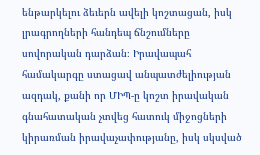ենթարկելու ձեւերն ավելի կոշտացան, իսկ լրագրողների հանդեպ ճնշումները սովորական դարձան։ Իրավապահ համակարգը ստացավ անպատժելիության ազդակ, քանի որ ՄԻՊ-ը կոշտ իրավական գնահատական չտվեց հատուկ միջոցների կիրառման իրավաչափությանը, իսկ սկսված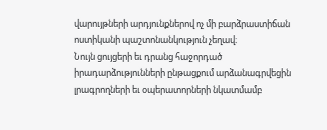վարույթների արդյունքներով ոչ մի բարձրաստիճան ոստիկանի պաշտոնանկություն չեղավ։
Նույն ցույցերի եւ դրանց հաջորդած իրադարձությունների ընթացքում արձանագրվեցին լրագրողների եւ օպերատորների նկատմամբ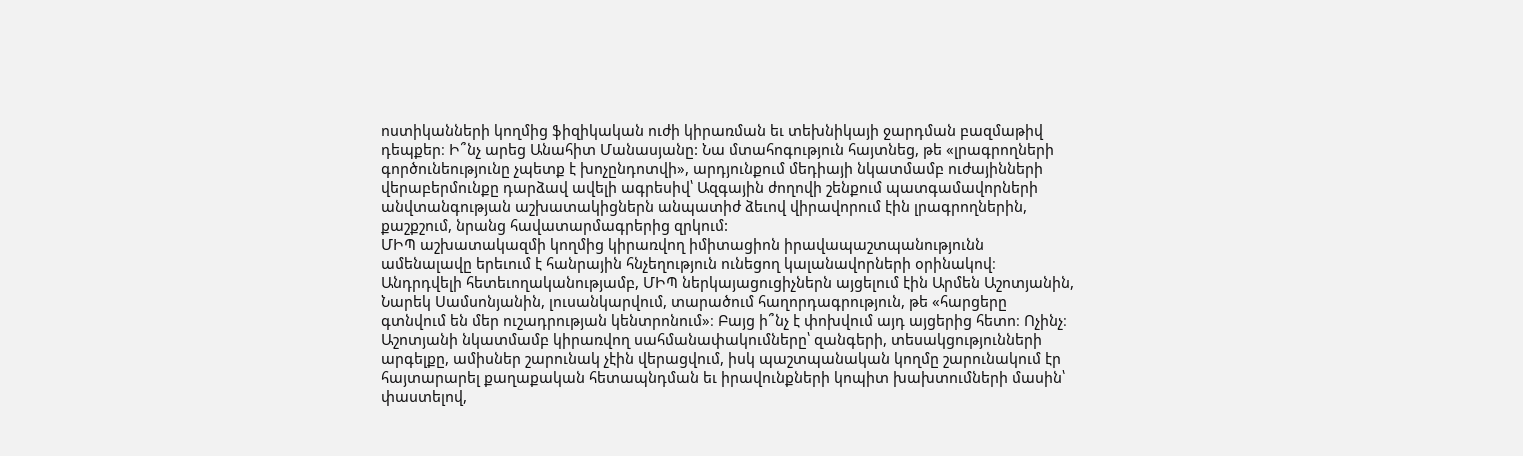ոստիկանների կողմից ֆիզիկական ուժի կիրառման եւ տեխնիկայի ջարդման բազմաթիվ դեպքեր։ Ի՞նչ արեց Անահիտ Մանասյանը: Նա մտահոգություն հայտնեց, թե «լրագրողների գործունեությունը չպետք է խոչընդոտվի», արդյունքում մեդիայի նկատմամբ ուժայինների վերաբերմունքը դարձավ ավելի ագրեսիվ՝ Ազգային ժողովի շենքում պատգամավորների անվտանգության աշխատակիցներն անպատիժ ձեւով վիրավորում էին լրագրողներին, քաշքշում, նրանց հավատարմագրերից զրկում:
ՄԻՊ աշխատակազմի կողմից կիրառվող իմիտացիոն իրավապաշտպանությունն ամենալավը երեւում է հանրային հնչեղություն ունեցող կալանավորների օրինակով։ Անդրդվելի հետեւողականությամբ, ՄԻՊ ներկայացուցիչներն այցելում էին Արմեն Աշոտյանին, Նարեկ Սամսոնյանին, լուսանկարվում, տարածում հաղորդագրություն, թե «հարցերը գտնվում են մեր ուշադրության կենտրոնում»։ Բայց ի՞նչ է փոխվում այդ այցերից հետո։ Ոչինչ։ Աշոտյանի նկատմամբ կիրառվող սահմանափակումները՝ զանգերի, տեսակցությունների արգելքը, ամիսներ շարունակ չէին վերացվում, իսկ պաշտպանական կողմը շարունակում էր հայտարարել քաղաքական հետապնդման եւ իրավունքների կոպիտ խախտումների մասին՝ փաստելով,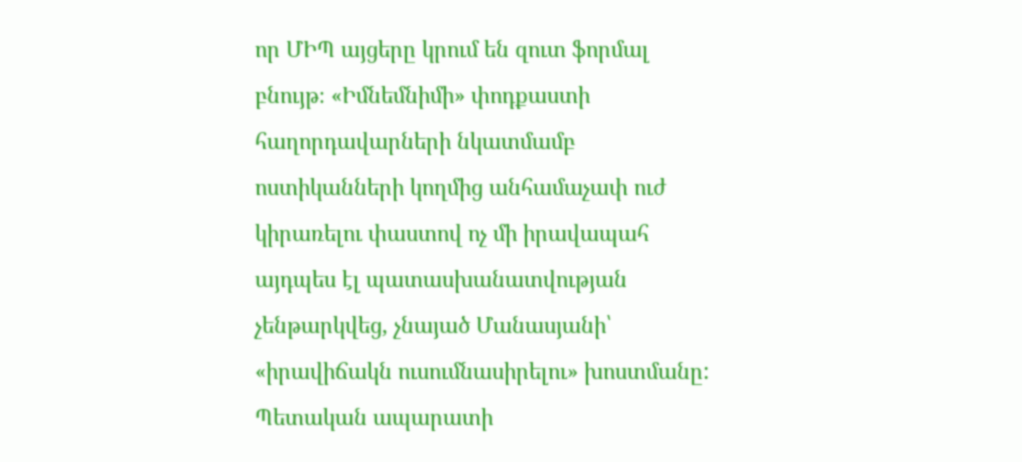որ ՄԻՊ այցերը կրում են զուտ ֆորմալ բնույթ։ «Իմնեմնիմի» փոդքաստի հաղորդավարների նկատմամբ ոստիկանների կողմից անհամաչափ ուժ կիրառելու փաստով ոչ մի իրավապահ այդպես էլ պատասխանատվության չենթարկվեց, չնայած Մանասյանի՝ «իրավիճակն ուսումնասիրելու» խոստմանը: Պետական ապարատի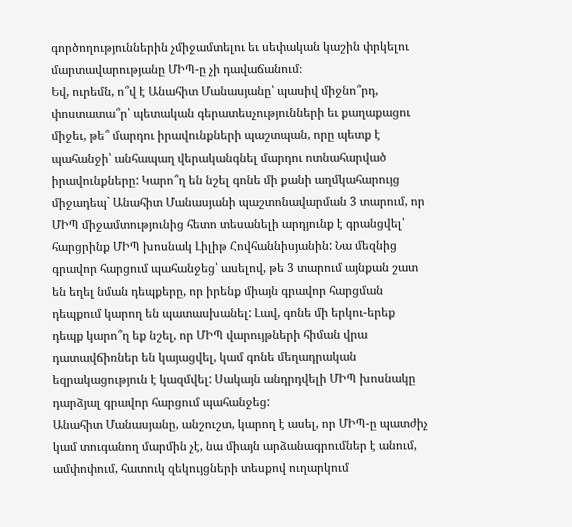գործողություններին չմիջամտելու եւ սեփական կաշին փրկելու մարտավարությանը ՄԻՊ-ը չի դավաճանում։
Եվ, ուրեմն, ո՞վ է Անահիտ Մանասյանը՝ պասիվ միջնո՞րդ, փոստատա՞ր՝ պետական գերատեսչությունների եւ քաղաքացու միջեւ, թե՞ մարդու իրավունքների պաշտպան, որը պետք է պահանջի՝ անհապաղ վերականգնել մարդու ոտնահարված իրավունքները: Կարո՞ղ են նշել գոնե մի քանի աղմկահարույց միջադեպ` Անահիտ Մանասյանի պաշտոնավարման 3 տարում, որ ՄԻՊ միջամտությունից հետո տեսանելի արդյունք է գրանցվել՝ հարցրինք ՄԻՊ խոսնակ Լիլիթ Հովհաննիսյանին: Նա մեզնից գրավոր հարցում պահանջեց՝ ասելով, թե 3 տարում այնքան շատ են եղել նման դեպքերը, որ իրենք միայն գրավոր հարցման դեպքում կարող են պատասխանել: Լավ, գոնե մի երկու-երեք դեպք կարո՞ղ եք նշել, որ ՄԻՊ վարույթների հիման վրա դատավճիռներ են կայացվել, կամ գոնե մեղադրական եզրակացություն է կազմվել: Սակայն անդրդվելի ՄԻՊ խոսնակը դարձյալ գրավոր հարցում պահանջեց:
Անահիտ Մանասյանը, անշուշտ, կարող է ասել, որ ՄԻՊ-ը պատժիչ կամ տուգանող մարմին չէ, նա միայն արձանագրումներ է անում, ամփոփում, հատուկ զեկույցների տեսքով ուղարկում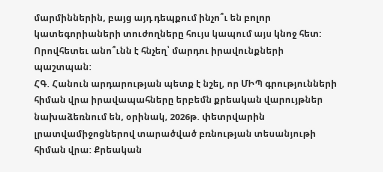մարմիններին, բայց այդ դեպքում ինչո՞ւ են բոլոր կատեգորիաների տուժողները հույս կապում այս կնոջ հետ: Որովհետեւ անո՞ւնն է հնչեղ՝ մարդու իրավունքների պաշտպան:
ՀԳ. Հանուն արդարության պետք է նշել, որ ՄԻՊ գրությունների հիման վրա իրավապահները երբեմն քրեական վարույթներ նախաձեռնում են, օրինակ, 2026թ. փետրվարին լրատվամիջոցներով տարածված բռնության տեսանյութի հիման վրա: Քրեական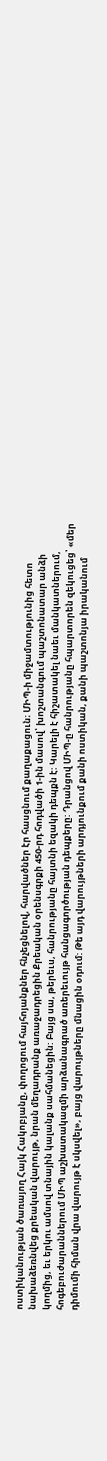ոստիկանության ծառայող Հայկ Հակոբյանը, փողոցում հայհոյանքներ հնչեցնելով, հարվածներ էր հասցնում քաղաքացուն։ ՄԻՊ-ի միջամտությունից հետո նախաձեռնվեց քրեական վարույթ, նրան մեղադրանք առաջադրեցին Քրեական օրենսգրքի 450-րդ հոդվածի 1-ին մասով՝ խոշտանգում պաշտոնատար անձի կողմից, եւ երկու ամսով տնային կալանք սահմանեցին: Բայց սա, թերեւս, հանրությանը հայտնի եզակի դեպքն է: Կարելի է հիշատակել նաեւ մանկատներում, հոգեբուժարաններում ՄԻՊ աշխատակազմի արձանագրած առերեւույթ հանցագործության դեպքերը: Դրանցով ՄԻՊ-ը հանրությանը հպարտորեն զեկուցեց՝ «մեր դիմումի հիման վրա վարույթ է սկսվել», բայց վարույթները մնացին օդում: Թե այդ վարույթների արդյունքում քանի ոստիկան, քանի պաշտոնյա իրականում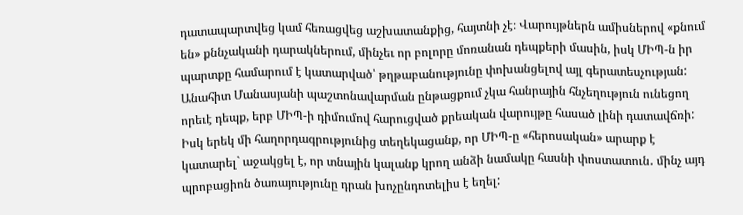դատապարտվեց կամ հեռացվեց աշխատանքից, հայտնի չէ։ Վարույթներն ամիսներով «քնում են» քննչականի դարակներում, մինչեւ որ բոլորը մոռանան դեպքերի մասին, իսկ ՄԻՊ-ն իր պարտքը համարում է կատարված՝ թղթաբանությունը փոխանցելով այլ գերատեսչության: Անահիտ Մանասյանի պաշտոնավարման ընթացքում չկա հանրային հնչեղություն ունեցող որեւէ դեպք, երբ ՄԻՊ-ի դիմումով հարուցված քրեական վարույթը հասած լինի դատավճռի: Իսկ երեկ մի հաղորդագրությունից տեղեկացանք, որ ՄԻՊ-ը «հերոսական» արարք է կատարել` աջակցել է, որ տնային կալանք կրող անձի նամակը հասնի փոստատուն․ մինչ այդ պրոբացիոն ծառայությունը դրան խոչընդոտելիս է եղել: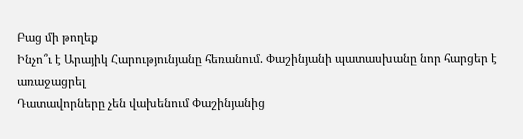Բաց մի թողեք
Ինչո՞ւ է Արայիկ Հարությունյանը հեռանում. Փաշինյանի պատասխանը նոր հարցեր է առաջացրել
Դատավորները չեն վախենում Փաշինյանից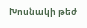Խոսնակի թեժ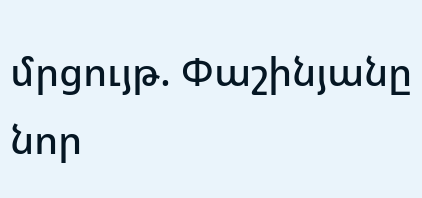մրցույթ. Փաշինյանը նոր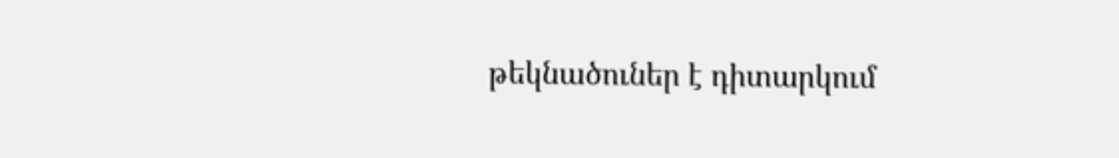թեկնածուներ է դիտարկում